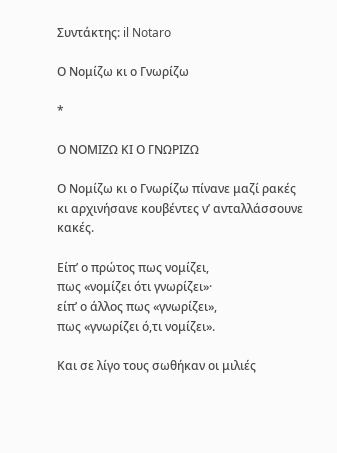Συντάκτης: il Notaro

Ο Νομίζω κι ο Γνωρίζω

*

Ο ΝΟΜΙΖΩ ΚΙ Ο ΓΝΩΡΙΖΩ

Ο Νομίζω κι ο Γνωρίζω πίνανε μαζί ρακές
κι αρχινήσανε κουβέντες ν’ ανταλλάσσουνε κακές.

Είπ’ ο πρώτος πως νομίζει,
πως «νομίζει ότι γνωρίζει»·
είπ’ ο άλλος πως «γνωρίζει»,
πως «γνωρίζει ό,τι νομίζει».

Και σε λίγο τους σωθήκαν οι μιλιές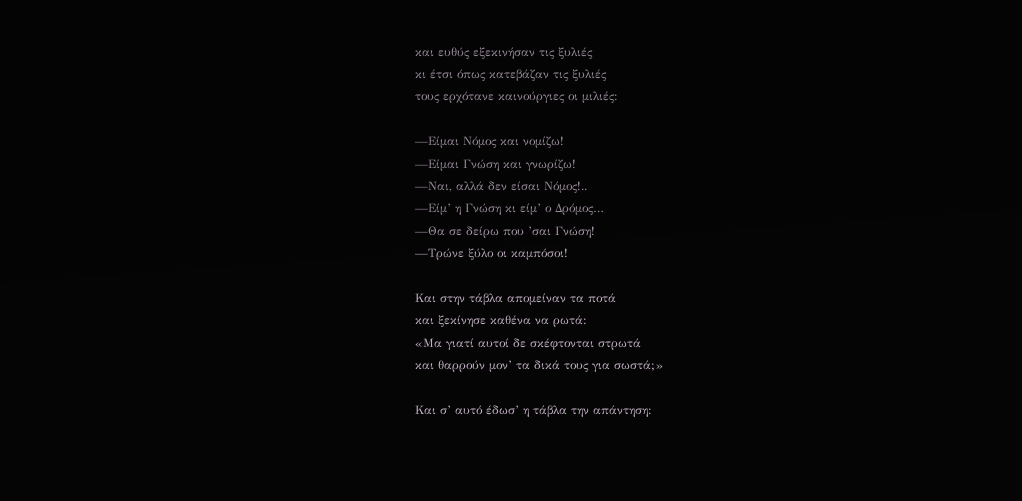και ευθύς εξεκινήσαν τις ξυλιές
κι έτσι όπως κατεβάζαν τις ξυλιές
τους ερχότανε καινούργιες οι μιλιές:

—Είμαι Νόμος και νομίζω!
—Είμαι Γνώση και γνωρίζω!
—Ναι, αλλά δεν είσαι Νόμος!..
—Είμ’ η Γνώση κι είμ’ ο Δρόμος…
—Θα σε δείρω που ’σαι Γνώση!
—Τρώνε ξύλο οι καμπόσοι!

Και στην τάβλα απομείναν τα ποτά
και ξεκίνησε καθένα να ρωτά:
«Μα γιατί αυτοί δε σκέφτονται στρωτά
και θαρρούν μον’ τα δικά τους για σωστά;»

Και σ’ αυτό έδωσ’ η τάβλα την απάντηση: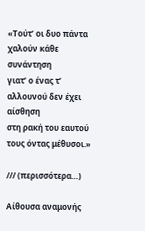«Τούτ’ οι δυo πάντα χαλούν κάθε συνάντηση
γιατ’ ο ένας τ’ αλλουνού δεν έχει αίσθηση
στη ρακή του εαυτού τους όντας μέθυσοι.»

/// (περισσότερα…)

Αίθουσα αναμονής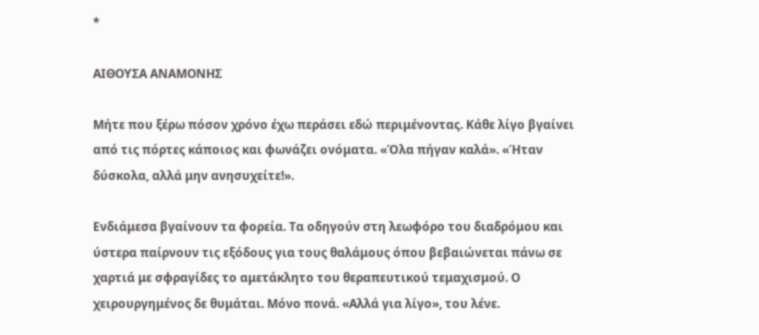*

ΑΙΘΟΥΣΑ ΑΝΑΜΟΝΗΣ

Μήτε που ξέρω πόσον χρόνο έχω περάσει εδώ περιμένοντας. Κάθε λίγο βγαίνει από τις πόρτες κάποιος και φωνάζει ονόματα. «Όλα πήγαν καλά». «Ήταν δύσκολα, αλλά μην ανησυχείτε!».

Ενδιάμεσα βγαίνουν τα φορεία. Τα οδηγούν στη λεωφόρο του διαδρόμου και ύστερα παίρνουν τις εξόδους για τους θαλάμους όπου βεβαιώνεται πάνω σε χαρτιά με σφραγίδες το αμετάκλητο του θεραπευτικού τεμαχισμού. Ο χειρουργημένος δε θυμάται. Μόνο πονά. «Αλλά για λίγο», του λένε.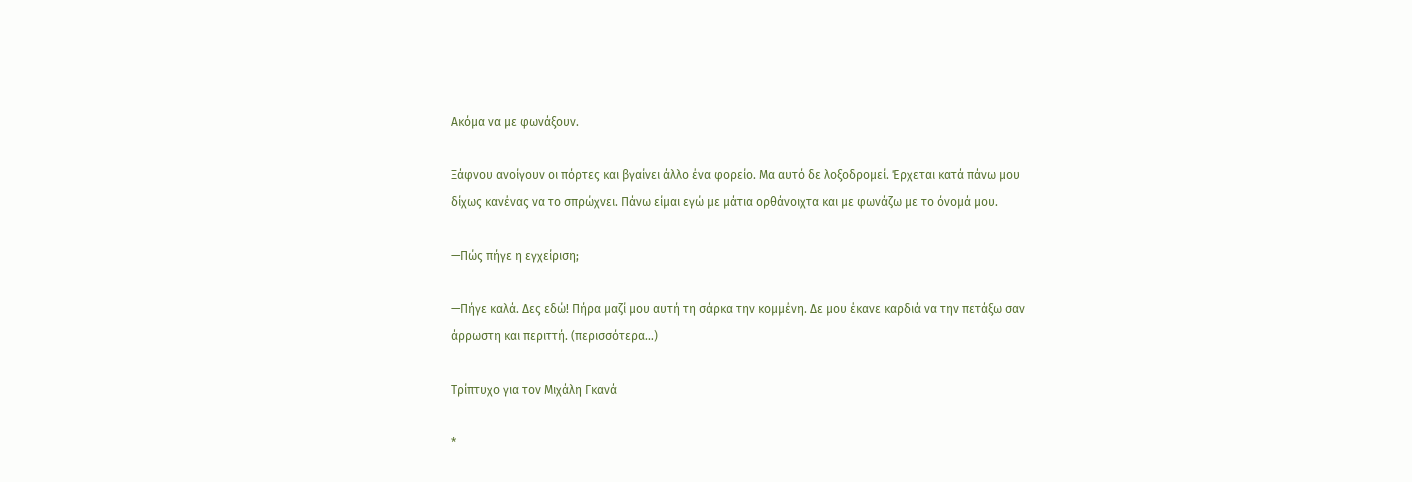Ακόμα να με φωνάξουν.

Ξάφνου ανοίγουν οι πόρτες και βγαίνει άλλο ένα φορείο. Μα αυτό δε λοξοδρομεί. Έρχεται κατά πάνω μου δίχως κανένας να το σπρώχνει. Πάνω είμαι εγώ με μάτια ορθάνοιχτα και με φωνάζω με το όνομά μου.

—Πώς πήγε η εγχείριση;

—Πήγε καλά. Δες εδώ! Πήρα μαζί μου αυτή τη σάρκα την κομμένη. Δε μου έκανε καρδιά να την πετάξω σαν άρρωστη και περιττή. (περισσότερα…)

Τρίπτυχο για τον Μιχάλη Γκανά

*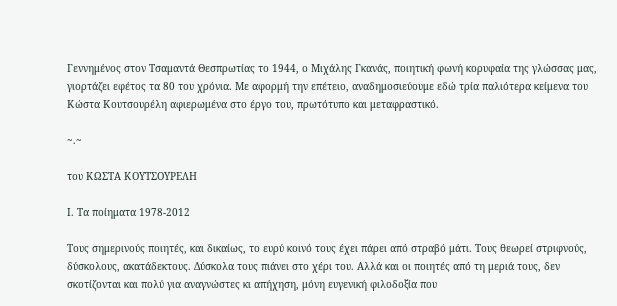Γεννημένος στον Τσαμαντά Θεσπρωτίας το 1944, ο Μιχάλης Γκανάς, ποιητική φωνή κορυφαία της γλώσσας μας, γιορτάζει εφέτος τα 80 του χρόνια. Με αφορμή την επέτειο, αναδημοσιεύουμε εδώ τρία παλιότερα κείμενα του Κώστα Κουτσουρέλη αφιερωμένα στο έργο του, πρωτότυπο και μεταφραστικό.

~.~

του ΚΩΣΤΑ ΚΟΥΤΣΟΥΡΕΛΗ

Ι. Τα ποίηματα 1978-2012

Τους σημερινούς ποιητές, και δικαίως, το ευρύ κοινό τους έχει πάρει από στραβό μάτι. Τους θεωρεί στριφνούς, δύσκολους, ακατάδεκτους. Δύσκολα τους πιάνει στο χέρι του. Αλλά και οι ποιητές από τη μεριά τους, δεν σκοτίζονται και πολύ για αναγνώστες κι απήχηση, μόνη ευγενική φιλοδοξία που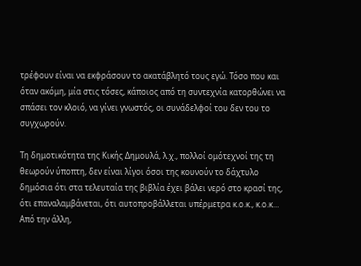τρέφουν είναι να εκφράσουν το ακατάβλητό τους εγώ. Τόσο που και όταν ακόμη, μία στις τόσες, κάποιος από τη συντεχνία κατορθώνει να σπάσει τον κλοιό, να γίνει γνωστός, οι συνάδελφοί του δεν του το συγχωρούν.

Τη δημοτικότητα της Κικής Δημουλά, λ.χ., πολλοί ομότεχνοί της τη θεωρούν ύποπτη, δεν είναι λίγοι όσοι της κουνούν το δάχτυλο δημόσια ότι στα τελευταία της βιβλία έχει βάλει νερό στο κρασί της, ότι επαναλαμβάνεται, ότι αυτοπροβάλλεται υπέρμετρα κ.ο.κ., κ.ο.κ… Από την άλλη,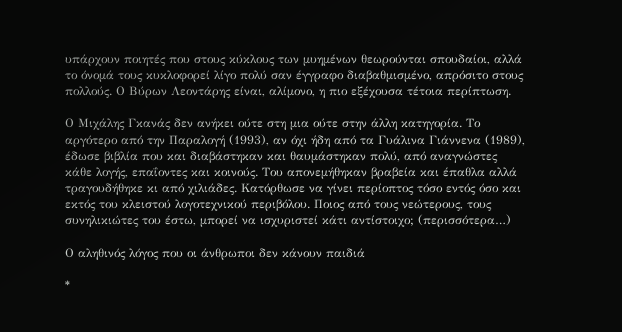υπάρχουν ποιητές που στους κύκλους των μυημένων θεωρούνται σπουδαίοι, αλλά το όνομά τους κυκλοφορεί λίγο πολύ σαν έγγραφο διαβαθμισμένο, απρόσιτο στους πολλούς. Ο Βύρων Λεοντάρης είναι, αλίμονο, η πιο εξέχουσα τέτοια περίπτωση.

Ο Μιχάλης Γκανάς δεν ανήκει ούτε στη μια ούτε στην άλλη κατηγορία. Το αργότερο από την Παραλογή (1993), αν όχι ήδη από τα Γυάλινα Γιάννενα (1989), έδωσε βιβλία που και διαβάστηκαν και θαυμάστηκαν πολύ, από αναγνώστες κάθε λογής, επαΐοντες και κοινούς. Του απονεμήθηκαν βραβεία και έπαθλα αλλά τραγουδήθηκε κι από χιλιάδες. Κατόρθωσε να γίνει περίοπτος τόσο εντός όσο και εκτός του κλειστού λογοτεχνικού περιβόλου. Ποιος από τους νεώτερους, τους συνηλικιώτες του έστω, μπορεί να ισχυριστεί κάτι αντίστοιχο; (περισσότερα…)

Ο αληθινός λόγος που οι άνθρωποι δεν κάνουν παιδιά

*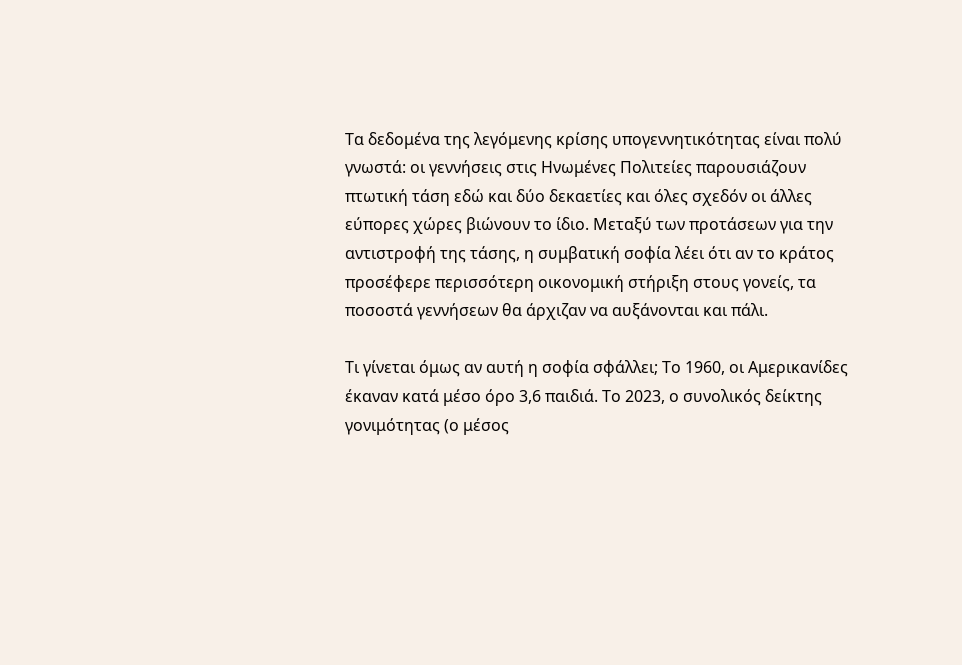Τα δεδομένα της λεγόμενης κρίσης υπογεννητικότητας είναι πολύ γνωστά: οι γεννήσεις στις Ηνωμένες Πολιτείες παρουσιάζουν πτωτική τάση εδώ και δύο δεκαετίες και όλες σχεδόν οι άλλες εύπορες χώρες βιώνουν το ίδιο. Μεταξύ των προτάσεων για την αντιστροφή της τάσης, η συμβατική σοφία λέει ότι αν το κράτος προσέφερε περισσότερη οικονομική στήριξη στους γονείς, τα ποσοστά γεννήσεων θα άρχιζαν να αυξάνονται και πάλι.

Τι γίνεται όμως αν αυτή η σοφία σφάλλει; Το 1960, οι Αμερικανίδες έκαναν κατά μέσο όρο 3,6 παιδιά. Το 2023, ο συνολικός δείκτης γονιμότητας (ο μέσος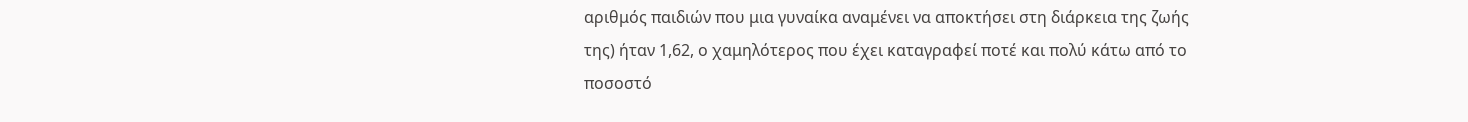αριθμός παιδιών που μια γυναίκα αναμένει να αποκτήσει στη διάρκεια της ζωής της) ήταν 1,62, ο χαμηλότερος που έχει καταγραφεί ποτέ και πολύ κάτω από το ποσοστό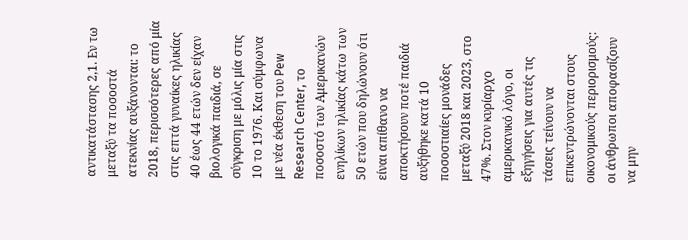αντικατάστασης 2,1. Εν τω μεταξύ τα ποσοστά ατεκνίας αυξάνονται: το 2018, περισσότερες από μία στις επτά γυναίκες ηλικίας 40 έως 44 ετών δεν είχαν βιολογικά παιδιά, σε σύγκριση με μόλις μία στις 10 το 1976. Και σύμφωνα με νέα έκθεση του Pew Research Center, το ποσοστό των Αμερικανών ενηλίκων ηλικίας κάτω των 50 ετών που δηλώνουν ότι είναι απίθανο να αποκτήσουν ποτέ παιδιά αυξήθηκε κατά 10 ποσοστιαίες μονάδες μεταξύ 2018 και 2023, στο 47%. Στον κυρίαρχο αμερικανικό λόγο, οι εξηγήσεις για αυτές τις τάσεις τείνουν να επικεντρώνονται στους οικονομικούς περιορισμούς: οι άνθρωποι αποφασίζουν να μην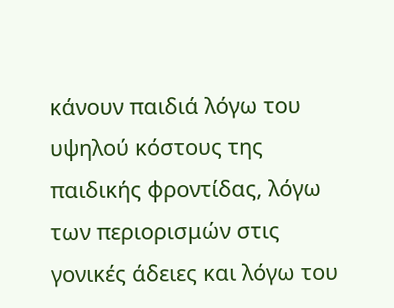κάνουν παιδιά λόγω του υψηλού κόστους της παιδικής φροντίδας, λόγω των περιορισμών στις γονικές άδειες και λόγω του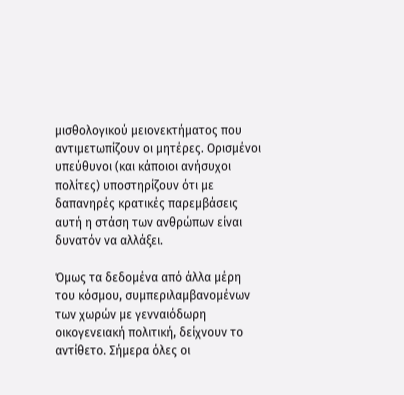μισθολογικού μειονεκτήματος που αντιμετωπίζουν οι μητέρες. Ορισμένοι υπεύθυνοι (και κάποιοι ανήσυχοι πολίτες) υποστηρίζουν ότι με δαπανηρές κρατικές παρεμβάσεις αυτή η στάση των ανθρώπων είναι δυνατόν να αλλάξει.

Όμως τα δεδομένα από άλλα μέρη του κόσμου, συμπεριλαμβανομένων των χωρών με γενναιόδωρη οικογενειακή πολιτική, δείχνουν το αντίθετο. Σήμερα όλες οι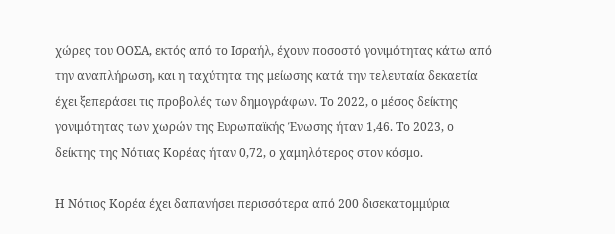χώρες του ΟΟΣΑ, εκτός από το Ισραήλ, έχουν ποσοστό γονιμότητας κάτω από την αναπλήρωση, και η ταχύτητα της μείωσης κατά την τελευταία δεκαετία έχει ξεπεράσει τις προβολές των δημογράφων. Το 2022, ο μέσος δείκτης γονιμότητας των χωρών της Ευρωπαϊκής Ένωσης ήταν 1,46. Το 2023, ο δείκτης της Νότιας Κορέας ήταν 0,72, ο χαμηλότερος στον κόσμο.

Η Νότιος Κορέα έχει δαπανήσει περισσότερα από 200 δισεκατομμύρια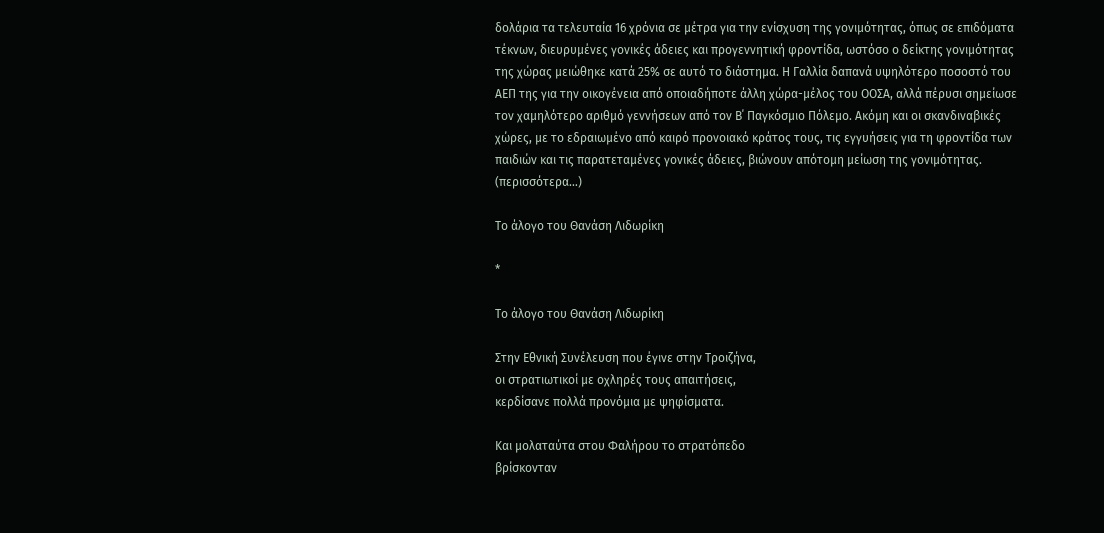δολάρια τα τελευταία 16 χρόνια σε μέτρα για την ενίσχυση της γονιμότητας, όπως σε επιδόματα τέκνων, διευρυμένες γονικές άδειες και προγεννητική φροντίδα, ωστόσο ο δείκτης γονιμότητας της χώρας μειώθηκε κατά 25% σε αυτό το διάστημα. Η Γαλλία δαπανά υψηλότερο ποσοστό του ΑΕΠ της για την οικογένεια από οποιαδήποτε άλλη χώρα-μέλος του ΟΟΣΑ, αλλά πέρυσι σημείωσε τον χαμηλότερο αριθμό γεννήσεων από τον Β΄ Παγκόσμιο Πόλεμο. Ακόμη και οι σκανδιναβικές χώρες, με το εδραιωμένο από καιρό προνοιακό κράτος τους, τις εγγυήσεις για τη φροντίδα των παιδιών και τις παρατεταμένες γονικές άδειες, βιώνουν απότομη μείωση της γονιμότητας. (περισσότερα…)

Το άλογο του Θανάση Λιδωρίκη

*

Το άλογο του Θανάση Λιδωρίκη

Στην Εθνική Συνέλευση που έγινε στην Τροιζήνα,
οι στρατιωτικοί με οχληρές τους απαιτήσεις,
κερδίσανε πολλά προνόμια με ψηφίσματα.

Και μολαταύτα στου Φαλήρου το στρατόπεδο
βρίσκονταν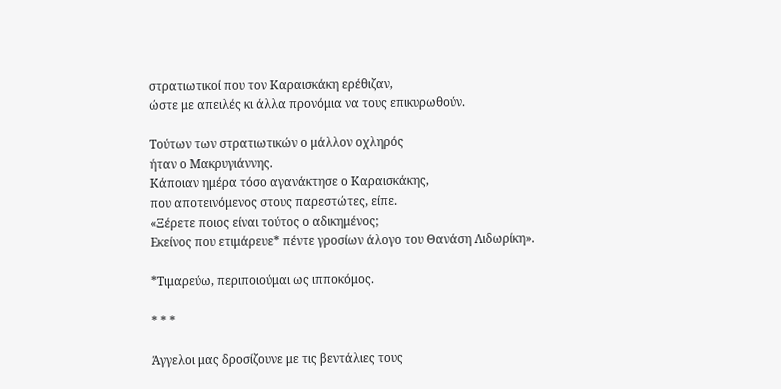στρατιωτικοί που τον Καραισκάκη ερέθιζαν,
ώστε με απειλές κι άλλα προνόμια να τους επικυρωθούν.

Τούτων των στρατιωτικών ο μάλλον οχληρός
ήταν ο Μακρυγιάννης.
Κάποιαν ημέρα τόσο αγανάκτησε ο Καραισκάκης,
που αποτεινόμενος στους παρεστώτες, είπε.
«Ξέρετε ποιος είναι τούτος ο αδικημένος;
Εκείνος που ετιμάρευε* πέντε γροσίων άλογο του Θανάση Λιδωρίκη».

*Τιμαρεύω, περιποιούμαι ως ιπποκόμος.

* * *

Άγγελοι μας δροσίζουνε με τις βεντάλιες τους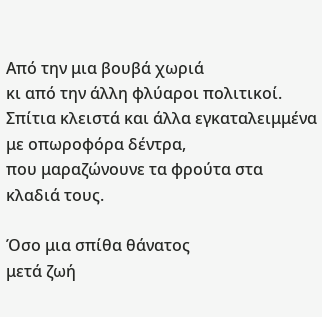Από την μια βουβά χωριά
κι από την άλλη φλύαροι πολιτικοί.
Σπίτια κλειστά και άλλα εγκαταλειμμένα
με οπωροφόρα δέντρα,
που μαραζώνουνε τα φρούτα στα κλαδιά τους.

Όσο μια σπίθα θάνατος
μετά ζωή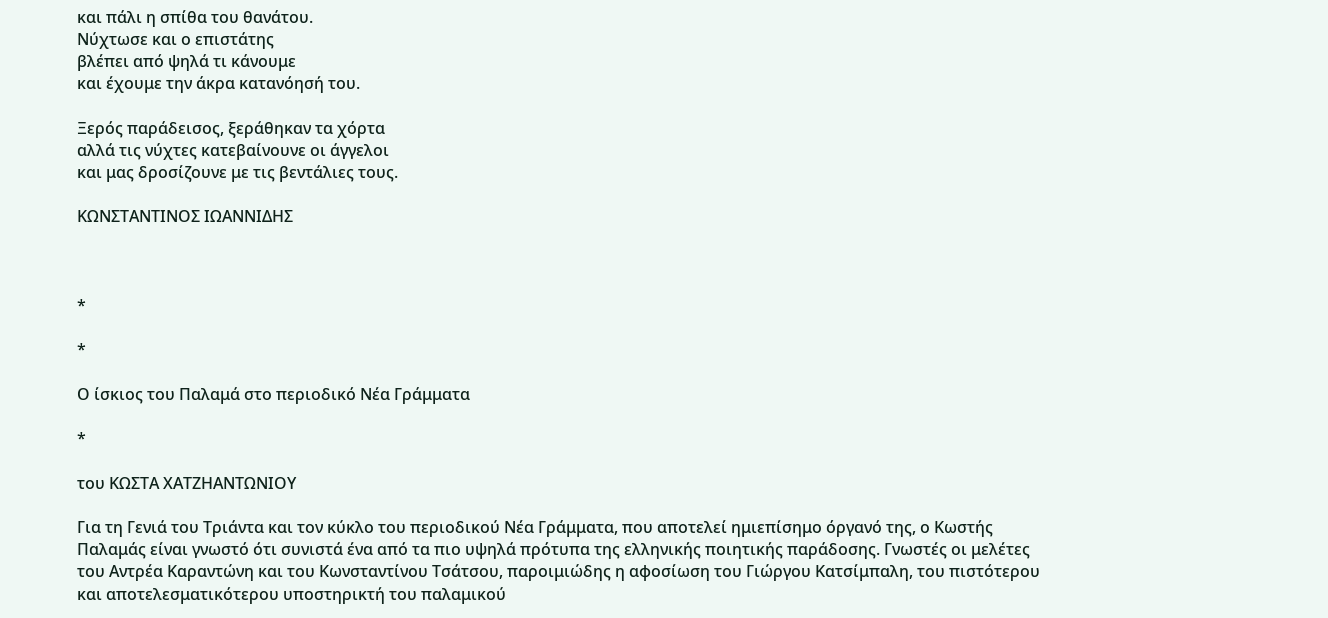και πάλι η σπίθα του θανάτου.
Νύχτωσε και ο επιστάτης
βλέπει από ψηλά τι κάνουμε
και έχουμε την άκρα κατανόησή του.

Ξερός παράδεισος, ξεράθηκαν τα χόρτα
αλλά τις νύχτες κατεβαίνουνε οι άγγελοι
και μας δροσίζουνε με τις βεντάλιες τους.

ΚΩΝΣΤΑΝΤΙΝΟΣ ΙΩΑΝΝΙΔΗΣ



*

*

Ο ίσκιος του Παλαμά στο περιοδικό Νέα Γράμματα

*

του ΚΩΣΤΑ ΧΑΤΖΗΑΝΤΩΝΙΟΥ

Για τη Γενιά του Τριάντα και τον κύκλο του περιοδικού Νέα Γράμματα, που αποτελεί ημιεπίσημο όργανό της, ο Κωστής Παλαμάς είναι γνωστό ότι συνιστά ένα από τα πιο υψηλά πρότυπα της ελληνικής ποιητικής παράδοσης. Γνωστές οι μελέτες του Αντρέα Καραντώνη και του Κωνσταντίνου Τσάτσου, παροιμιώδης η αφοσίωση του Γιώργου Κατσίμπαλη, του πιστότερου και αποτελεσματικότερου υποστηρικτή του παλαμικού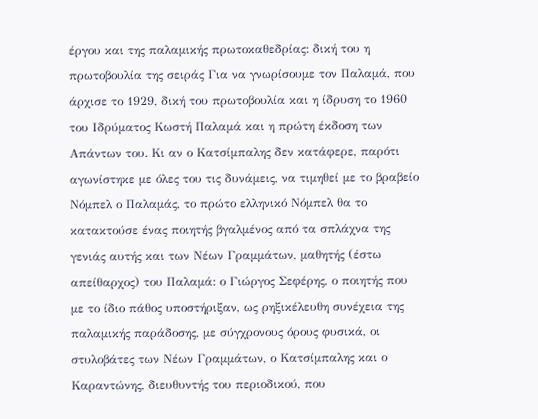έργου και της παλαμικής πρωτοκαθεδρίας: δική του η πρωτοβουλία της σειράς Για να γνωρίσουμε τον Παλαμά, που άρχισε το 1929, δική του πρωτοβουλία και η ίδρυση το 1960 του Ιδρύματος Κωστή Παλαμά και η πρώτη έκδοση των Απάντων του. Κι αν ο Κατσίμπαλης δεν κατάφερε, παρότι αγωνίστηκε με όλες του τις δυνάμεις, να τιμηθεί με το βραβείο Νόμπελ ο Παλαμάς, το πρώτο ελληνικό Νόμπελ θα το κατακτούσε ένας ποιητής βγαλμένος από τα σπλάχνα της γενιάς αυτής και των Νέων Γραμμάτων, μαθητής (έστω απείθαρχος) του Παλαμά: ο Γιώργος Σεφέρης, ο ποιητής που με το ίδιο πάθος υποστήριξαν, ως ρηξικέλευθη συνέχεια της παλαμικής παράδοσης, με σύγχρονους όρους φυσικά, οι στυλοβάτες των Νέων Γραμμάτων, ο Κατσίμπαλης και ο Καραντώνης, διευθυντής του περιοδικού, που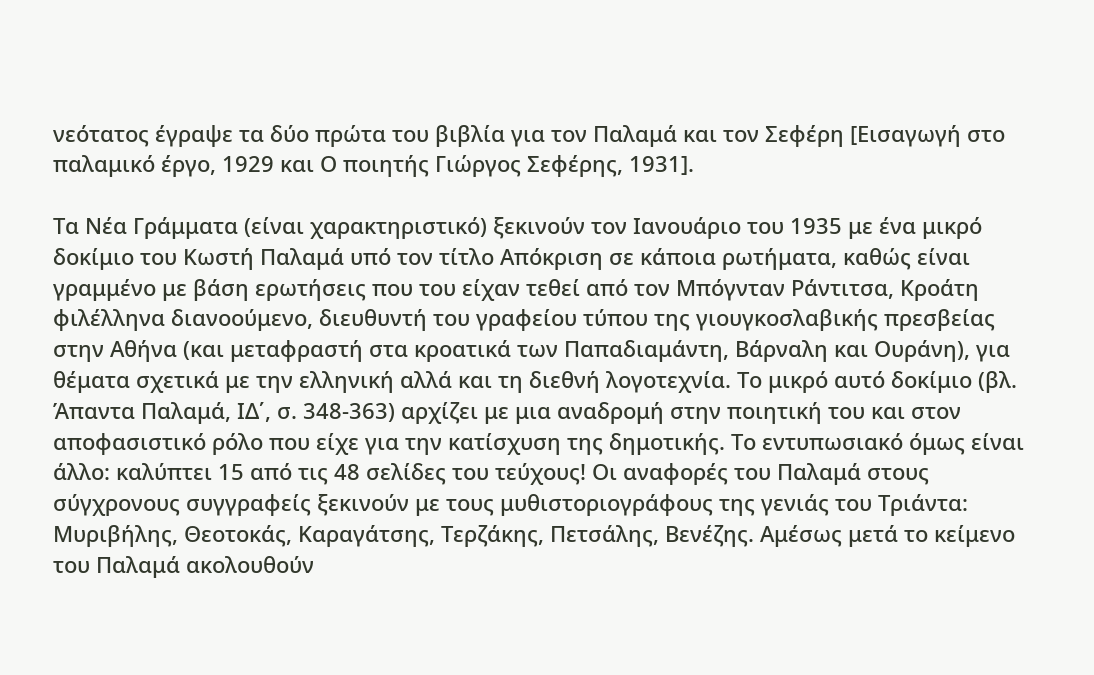νεότατος έγραψε τα δύο πρώτα του βιβλία για τον Παλαμά και τον Σεφέρη [Εισαγωγή στο παλαμικό έργο, 1929 και Ο ποιητής Γιώργος Σεφέρης, 1931].

Τα Νέα Γράμματα (είναι χαρακτηριστικό) ξεκινούν τον Ιανουάριο του 1935 με ένα μικρό δοκίμιο του Κωστή Παλαμά υπό τον τίτλο Απόκριση σε κάποια ρωτήματα, καθώς είναι γραμμένο με βάση ερωτήσεις που του είχαν τεθεί από τον Μπόγνταν Ράντιτσα, Κροάτη φιλέλληνα διανοούμενο, διευθυντή του γραφείου τύπου της γιουγκοσλαβικής πρεσβείας στην Αθήνα (και μεταφραστή στα κροατικά των Παπαδιαμάντη, Βάρναλη και Ουράνη), για θέματα σχετικά με την ελληνική αλλά και τη διεθνή λογοτεχνία. Το μικρό αυτό δοκίμιο (βλ. Άπαντα Παλαμά, ΙΔ΄, σ. 348-363) αρχίζει με μια αναδρομή στην ποιητική του και στον αποφασιστικό ρόλο που είχε για την κατίσχυση της δημοτικής. Το εντυπωσιακό όμως είναι άλλο: καλύπτει 15 από τις 48 σελίδες του τεύχους! Οι αναφορές του Παλαμά στους σύγχρονους συγγραφείς ξεκινούν με τους μυθιστοριογράφους της γενιάς του Τριάντα: Μυριβήλης, Θεοτοκάς, Καραγάτσης, Τερζάκης, Πετσάλης, Βενέζης. Αμέσως μετά το κείμενο του Παλαμά ακολουθούν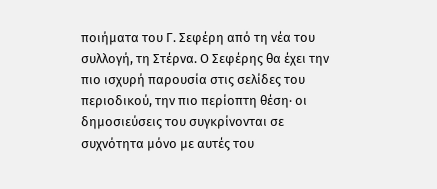ποιήματα του Γ. Σεφέρη από τη νέα του συλλογή, τη Στέρνα. Ο Σεφέρης θα έχει την πιο ισχυρή παρουσία στις σελίδες του περιοδικού, την πιο περίοπτη θέση· οι δημοσιεύσεις του συγκρίνονται σε συχνότητα μόνο με αυτές του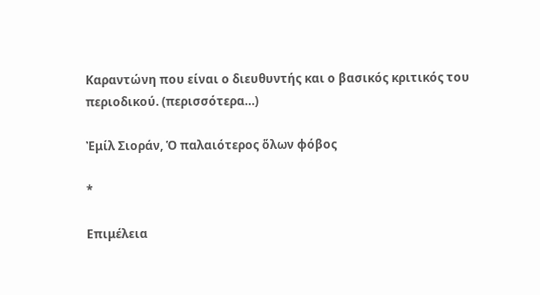Καραντώνη που είναι ο διευθυντής και ο βασικός κριτικός του περιοδικού. (περισσότερα…)

Ἐμίλ Σιοράν, Ὁ παλαιότερος ὅλων φόβος

*

Επιμέλεια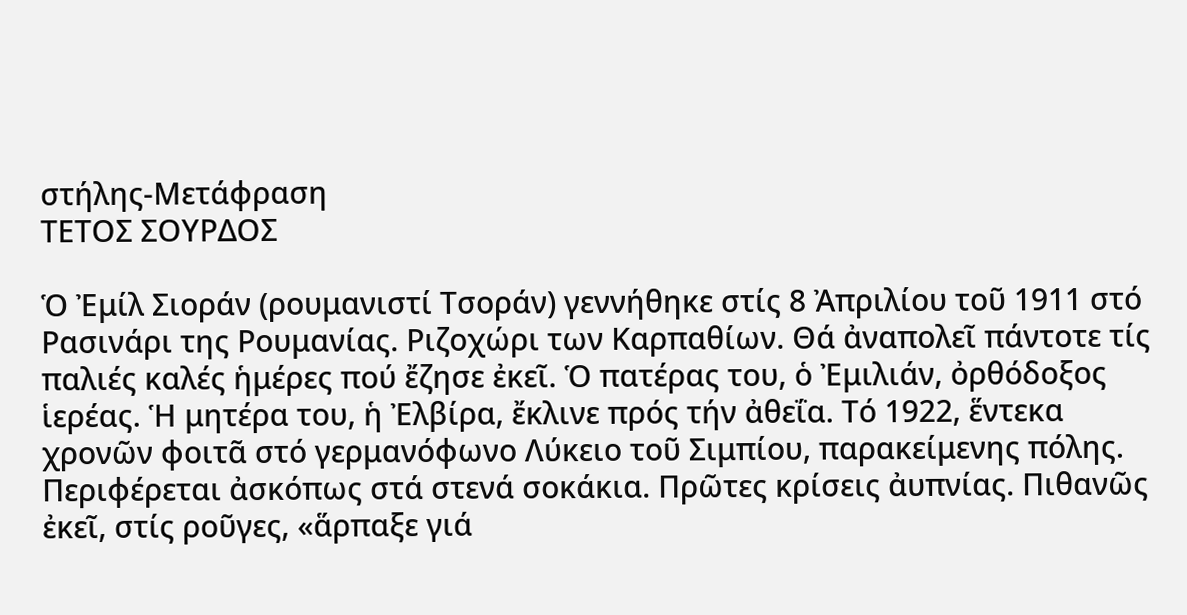στήλης-Μετάφραση
ΤΕΤΟΣ ΣΟΥΡΔΟΣ

Ὁ Ἐμίλ Σιοράν (ρουμανιστί Τσοράν) γεννήθηκε στίς 8 Ἀπριλίου τοῦ 1911 στό Ρασινάρι της Ρουμανίας. Ριζοχώρι των Καρπαθίων. Θά ἀναπολεῖ πάντοτε τίς παλιές καλές ἡμέρες πού ἔζησε ἐκεῖ. Ὁ πατέρας του, ὁ Ἐμιλιάν, ὀρθόδοξος ἱερέας. Ἡ μητέρα του, ἡ Ἐλβίρα, ἔκλινε πρός τήν ἀθεΐα. Τό 1922, ἕντεκα χρονῶν φοιτᾶ στό γερμανόφωνο Λύκειο τοῦ Σιμπίου, παρακείμενης πόλης. Περιφέρεται ἀσκόπως στά στενά σοκάκια. Πρῶτες κρίσεις ἀυπνίας. Πιθανῶς ἐκεῖ, στίς ροῦγες, «ἅρπαξε γιά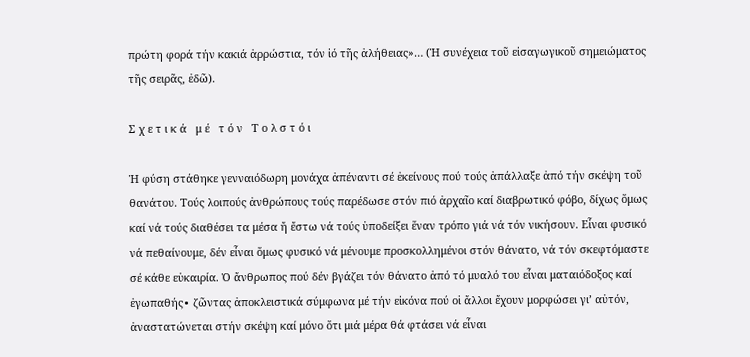πρώτη φορά τήν κακιά ἀρρώστια, τόν ἰό τῆς ἀλήθειας»… (Ἡ συνέχεια τοῦ εἰσαγωγικοῦ σημειώματος τῆς σειρᾶς, ἐδῶ).

Σ χ ε τ ι κ ά   μ έ   τ ό ν   Τ ο λ σ τ ό ι

Ἡ φύση στάθηκε γενναιόδωρη μονάχα ἀπέναντι σέ ἐκείνους πού τούς ἀπάλλαξε ἀπό τήν σκέψη τοῦ θανάτου. Τούς λοιπούς ἀνθρώπους τούς παρέδωσε στόν πιό ἀρχαῖο καί διαβρωτικό φόβο, δίχως ὅμως καί νά τούς διαθέσει τα μέσα ἤ ἔστω νά τούς ὑποδείξει ἕναν τρόπο γιά νά τόν νικήσουν. Εἶναι φυσικό νά πεθαίνουμε, δέν εἶναι ὅμως φυσικό νά μένουμε προσκολλημένοι στόν θάνατο, νά τόν σκεφτόμαστε σέ κάθε εὐκαιρία. Ὁ ἄνθρωπος πού δέν βγάζει τόν θάνατο ἀπό τό μυαλό του εἶναι ματαιόδοξος καί ἐγωπαθής∙ ζῶντας ἀποκλειστικά σύμφωνα μέ τήν εἰκόνα πού οἱ ἄλλοι ἔχουν μορφώσει γι’ αὐτόν, ἀναστατώνεται στήν σκέψη καί μόνο ὅτι μιά μέρα θά φτάσει νά εἶναι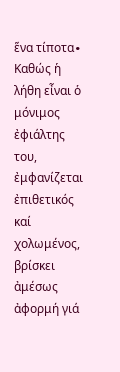ἕνα τίποτα∙ Καθώς ἡ λήθη εἶναι ὁ μόνιμος ἐφιάλτης του, ἐμφανίζεται ἐπιθετικός καί χολωμένος, βρίσκει ἀμέσως ἀφορμή γιά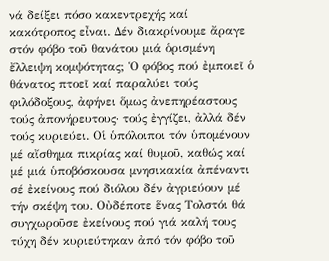νά δείξει πόσο κακεντρεχής καί κακότροπος εἶναι. Δέν διακρίνουμε ἄραγε στόν φόβο τοῦ θανάτου μιά ὁρισμένη ἔλλειψη κομψότητας; Ὁ φόβος πού ἐμποιεῖ ὁ θάνατος πτοεῖ καί παραλύει τούς φιλόδοξους, ἀφήνει ὅμως ἀνεπηρέαστους τούς ἀπονήρευτους∙ τούς ἐγγίζει, ἀλλά δέν τούς κυριεύει. Οἱ ὑπόλοιποι τόν ὑπομένουν μέ αἴσθημα πικρίας καί θυμοῦ, καθώς καί μέ μιά ὑποβόσκουσα μνησικακία ἀπέναντι σέ ἐκείνους πού διόλου δέν ἀγριεύουν μέ τήν σκέψη του. Οὐδέποτε ἕνας Τολστόι θά συγχωροῦσε ἐκείνους πού γιά καλή τους τύχη δέν κυριεύτηκαν ἀπό τόν φόβο τοῦ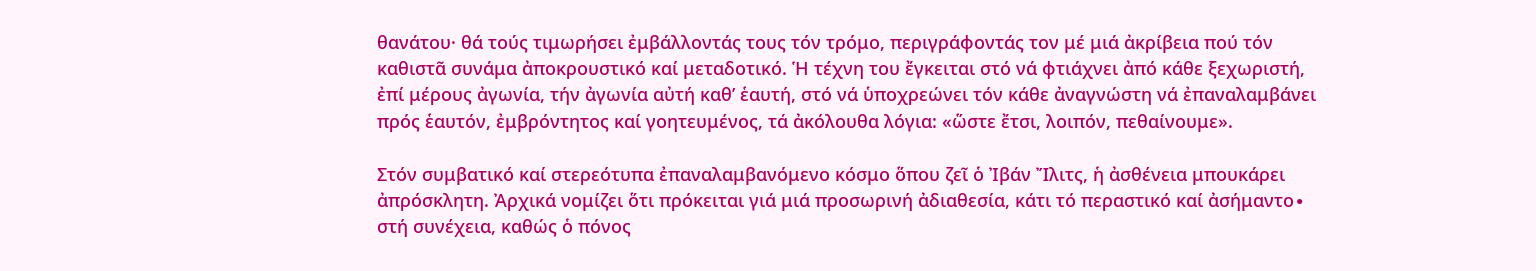θανάτου· θά τούς τιμωρήσει ἐμβάλλοντάς τους τόν τρόμο, περιγράφοντάς τον μέ μιά ἀκρίβεια πού τόν καθιστᾶ συνάμα ἀποκρουστικό καί μεταδοτικό. Ἡ τέχνη του ἔγκειται στό νά φτιάχνει ἀπό κάθε ξεχωριστή, ἐπί μέρους ἀγωνία, τήν ἀγωνία αὐτή καθ’ ἑαυτή, στό νά ὑποχρεώνει τόν κάθε ἀναγνώστη νά ἐπαναλαμβάνει πρός ἑαυτόν, ἐμβρόντητος καί γοητευμένος, τά ἀκόλουθα λόγια: «ὥστε ἔτσι, λοιπόν, πεθαίνουμε».

Στόν συμβατικό καί στερεότυπα ἐπαναλαμβανόμενο κόσμο ὅπου ζεῖ ὁ Ἰβάν Ἴλιτς, ἡ ἀσθένεια μπουκάρει ἀπρόσκλητη. Ἀρχικά νομίζει ὅτι πρόκειται γιά μιά προσωρινή ἀδιαθεσία, κάτι τό περαστικό καί ἀσήμαντο∙ στή συνέχεια, καθώς ὁ πόνος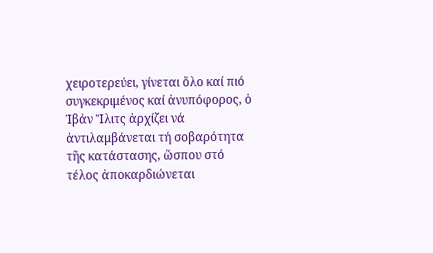χειροτερεύει, γίνεται ὅλο καί πιό συγκεκριμένος καί ἀνυπόφορος, ὁ Ἰβάν Ἴλιτς ἀρχίζει νά ἀντιλαμβάνεται τή σοβαρότητα τῆς κατάστασης, ὥσπου στό τέλος ἀποκαρδιώνεται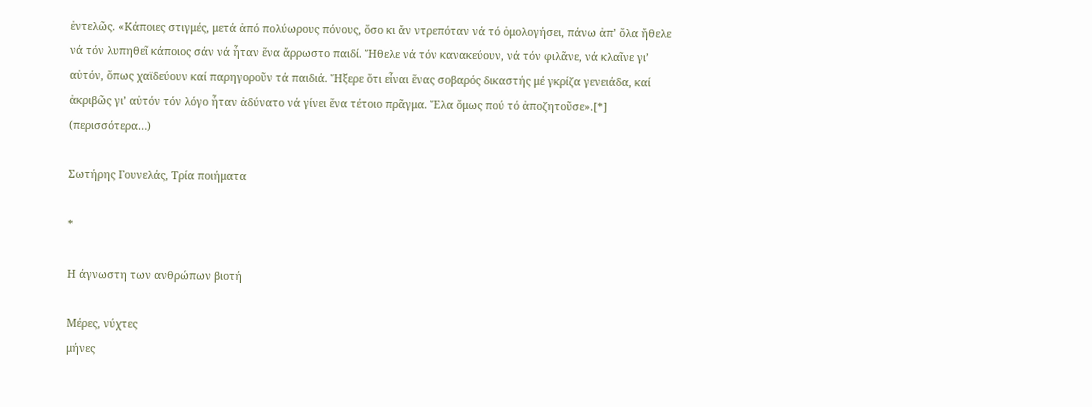ἐντελῶς. «Κάποιες στιγμές, μετά ἀπό πολύωρους πόνους, ὅσο κι ἄν ντρεπόταν νά τό ὁμολογήσει, πάνω ἀπ’ ὅλα ἤθελε νά τόν λυπηθεῖ κάποιος σάν νά ἦταν ἕνα ἄρρωστο παιδί. Ἤθελε νά τόν κανακεύουν, νά τόν φιλᾶνε, νά κλαῖνε γι’ αὐτόν, ὅπως χαϊδεύουν καί παρηγοροῦν τά παιδιά. Ἤξερε ὅτι εἶναι ἕνας σοβαρός δικαστής μέ γκρίζα γενειάδα, καί ἀκριβῶς γι’ αὐτόν τόν λόγο ἦταν ἀδύνατο νά γίνει ἕνα τέτοιο πρᾶγμα. Ἔλα ὅμως πού τό ἀποζητοῦσε».[*] (περισσότερα…)

Σωτήρης Γουνελάς, Τρία ποιήματα

*

Η άγνωστη των ανθρώπων βιοτή

Μέρες, νύχτες
μήνες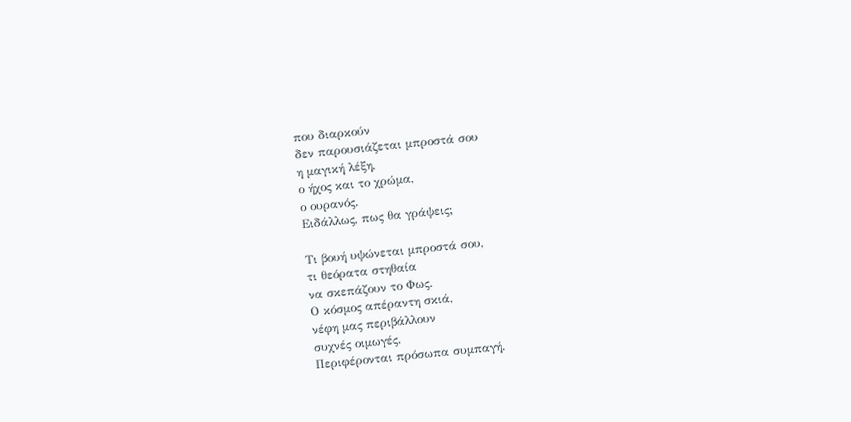που διαρκούν
δεν παρουσιάζεται μπροστά σου
η μαγική λέξη,
ο ήχος και το χρώμα,
ο ουρανός.
Ειδάλλως, πως θα γράψεις;

Τι βουή υψώνεται μπροστά σου,
τι θεόρατα στηθαία
να σκεπάζουν το Φως.
Ο κόσμος απέραντη σκιά,
νέφη μας περιβάλλουν
συχνές οιμωγές.
Περιφέρονται πρόσωπα συμπαγή.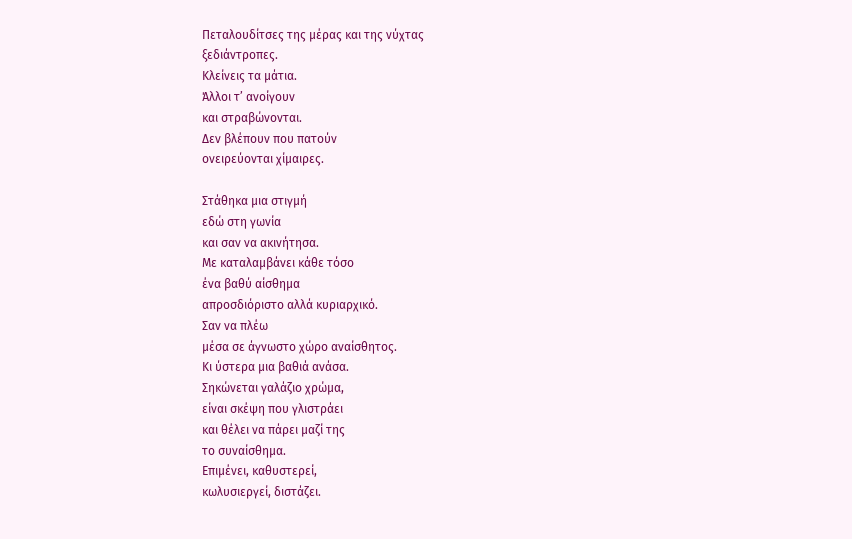Πεταλουδίτσες της μέρας και της νύχτας
ξεδιάντροπες.
Κλείνεις τα μάτια.
Άλλοι τ’ ανοίγουν
και στραβώνονται.
Δεν βλέπουν που πατούν
ονειρεύονται χίμαιρες.

Στάθηκα μια στιγμή
εδώ στη γωνία
και σαν να ακινήτησα.
Με καταλαμβάνει κάθε τόσο
ένα βαθύ αίσθημα
απροσδιόριστο αλλά κυριαρχικό.
Σαν να πλέω
μέσα σε άγνωστο χώρο αναίσθητος.
Κι ύστερα μια βαθιά ανάσα.
Σηκώνεται γαλάζιο χρώμα,
είναι σκέψη που γλιστράει
και θέλει να πάρει μαζί της
το συναίσθημα.
Επιμένει, καθυστερεί,
κωλυσιεργεί, διστάζει.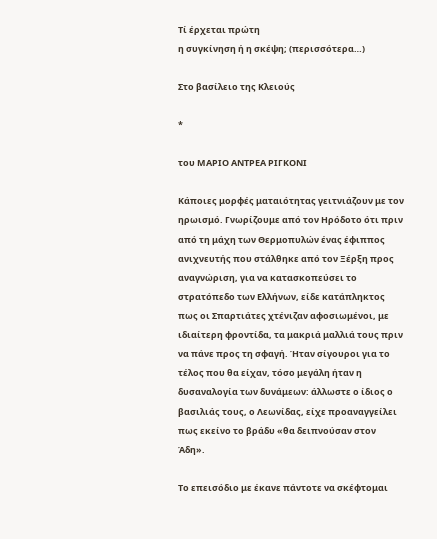Τί έρχεται πρώτη
η συγκίνηση ή η σκέψη; (περισσότερα…)

Στο βασίλειο της Κλειούς

*

του ΜΑΡΙΟ ΑΝΤΡΕΑ ΡΙΓΚΟΝΙ

Κάποιες μορφές ματαιότητας γειτνιάζουν με τον ηρωισμό. Γνωρίζουμε από τον Ηρόδοτο ότι πριν από τη μάχη των Θερμοπυλών ένας έφιππος ανιχνευτής που στάλθηκε από τον Ξέρξη προς αναγνώριση, για να κατασκοπεύσει το στρατόπεδο των Ελλήνων, είδε κατάπληκτος πως οι Σπαρτιάτες χτένιζαν αφοσιωμένοι, με ιδιαίτερη φροντίδα, τα μακριά μαλλιά τους πριν να πάνε προς τη σφαγή. Ήταν σίγουροι για το τέλος που θα είχαν, τόσο μεγάλη ήταν η δυσαναλογία των δυνάμεων: άλλωστε ο ίδιος ο βασιλιάς τους, ο Λεωνίδας, είχε προαναγγείλει πως εκείνο το βράδυ «θα δειπνούσαν στον Άδη».

Το επεισόδιο με έκανε πάντοτε να σκέφτομαι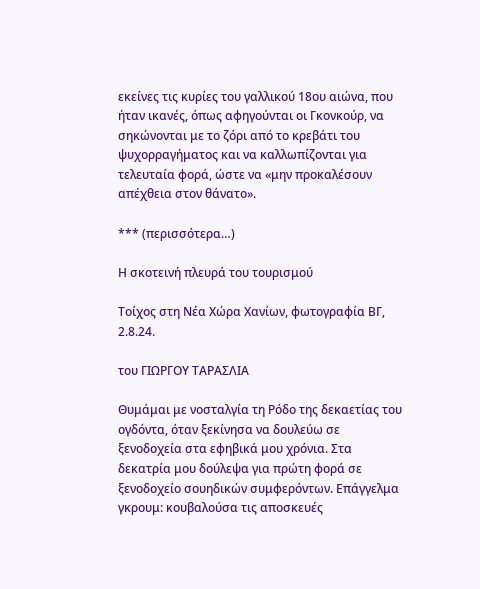εκείνες τις κυρίες του γαλλικού 18ου αιώνα, που ήταν ικανές, όπως αφηγούνται οι Γκονκούρ, να σηκώνονται με το ζόρι από το κρεβάτι του ψυχορραγήματος και να καλλωπίζονται για τελευταία φορά, ώστε να «μην προκαλέσουν απέχθεια στον θάνατο».

*** (περισσότερα…)

Η σκοτεινή πλευρά του τουρισμού

Τοίχος στη Νέα Χώρα Χανίων, φωτογραφία ΒΓ, 2.8.24.

του ΓΙΩΡΓΟΥ ΤΑΡΑΣΛΙΑ

Θυμάμαι με νοσταλγία τη Ρόδο της δεκαετίας του ογδόντα, όταν ξεκίνησα να δουλεύω σε ξενοδοχεία στα εφηβικά μου χρόνια. Στα δεκατρία μου δούλεψα για πρώτη φορά σε ξενοδοχείο σουηδικών συμφερόντων. Επάγγελμα γκρουμ: κουβαλούσα τις αποσκευές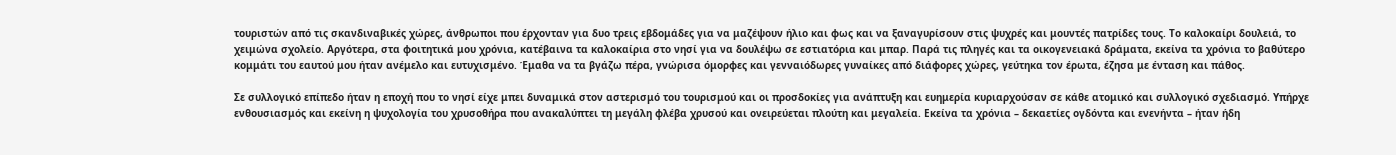τουριστών από τις σκανδιναβικές χώρες, άνθρωποι που έρχονταν για δυο τρεις εβδομάδες για να μαζέψουν ήλιο και φως και να ξαναγυρίσουν στις ψυχρές και μουντές πατρίδες τους. Το καλοκαίρι δουλειά, το χειμώνα σχολείο. Αργότερα, στα φοιτητικά μου χρόνια, κατέβαινα τα καλοκαίρια στο νησί για να δουλέψω σε εστιατόρια και μπαρ. Παρά τις πληγές και τα οικογενειακά δράματα, εκείνα τα χρόνια το βαθύτερο κομμάτι του εαυτού μου ήταν ανέμελο και ευτυχισμένο. Έμαθα να τα βγάζω πέρα, γνώρισα όμορφες και γενναιόδωρες γυναίκες από διάφορες χώρες, γεύτηκα τον έρωτα, έζησα με ένταση και πάθος.

Σε συλλογικό επίπεδο ήταν η εποχή που το νησί είχε μπει δυναμικά στον αστερισμό του τουρισμού και οι προσδοκίες για ανάπτυξη και ευημερία κυριαρχούσαν σε κάθε ατομικό και συλλογικό σχεδιασμό. Υπήρχε ενθουσιασμός και εκείνη η ψυχολογία του χρυσοθήρα που ανακαλύπτει τη μεγάλη φλέβα χρυσού και ονειρεύεται πλούτη και μεγαλεία. Εκείνα τα χρόνια – δεκαετίες ογδόντα και ενενήντα – ήταν ήδη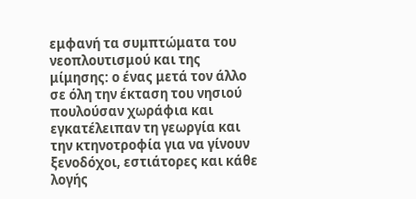εμφανή τα συμπτώματα του νεοπλουτισμού και της μίμησης: ο ένας μετά τον άλλο σε όλη την έκταση του νησιού πουλούσαν χωράφια και εγκατέλειπαν τη γεωργία και την κτηνοτροφία για να γίνουν ξενοδόχοι, εστιάτορες και κάθε λογής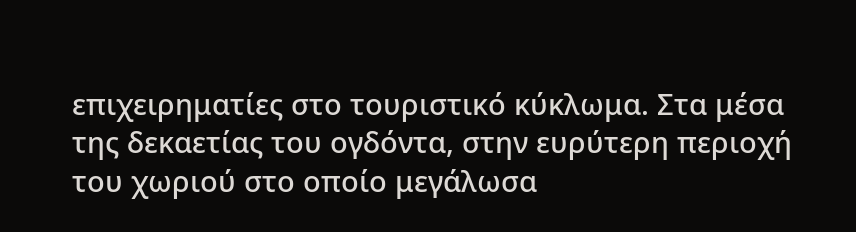επιχειρηματίες στο τουριστικό κύκλωμα. Στα μέσα της δεκαετίας του ογδόντα, στην ευρύτερη περιοχή του χωριού στο οποίο μεγάλωσα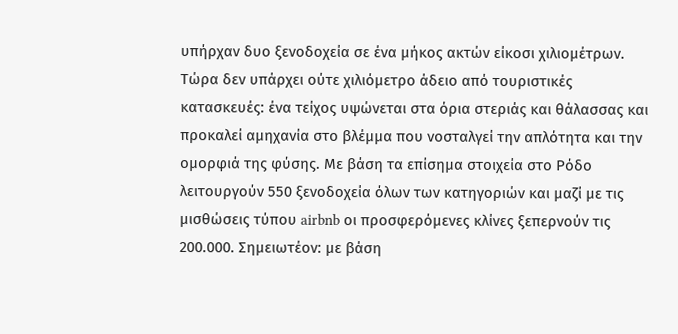υπήρχαν δυο ξενοδοχεία σε ένα μήκος ακτών είκοσι χιλιομέτρων. Τώρα δεν υπάρχει ούτε χιλιόμετρο άδειο από τουριστικές κατασκευές: ένα τείχος υψώνεται στα όρια στεριάς και θάλασσας και προκαλεί αμηχανία στο βλέμμα που νοσταλγεί την απλότητα και την ομορφιά της φύσης. Με βάση τα επίσημα στοιχεία στο Ρόδο λειτουργούν 550 ξενοδοχεία όλων των κατηγοριών και μαζί με τις μισθώσεις τύπου airbnb οι προσφερόμενες κλίνες ξεπερνούν τις 200.000. Σημειωτέον: με βάση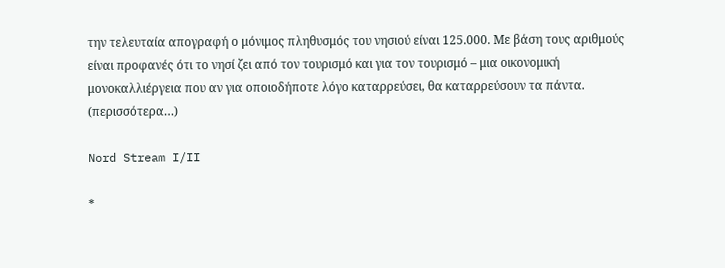την τελευταία απογραφή ο μόνιμος πληθυσμός του νησιού είναι 125.000. Με βάση τους αριθμούς είναι προφανές ότι το νησί ζει από τον τουρισμό και για τον τουρισμό – μια οικονομική μονοκαλλιέργεια που αν για οποιοδήποτε λόγο καταρρεύσει, θα καταρρεύσουν τα πάντα. (περισσότερα…)

Nord Stream I/II

*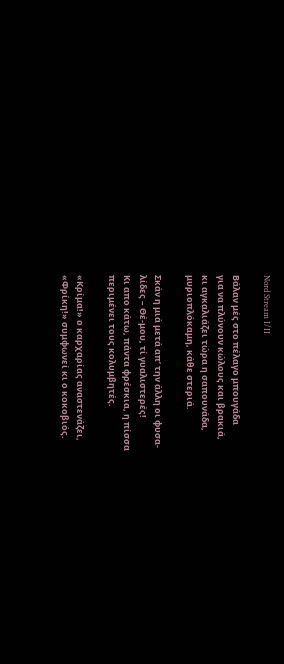Nord Stream I/II

Βάλαν μές στο πέλαγο μπουγάδα
για να πλύνουν κώλους και βρακιά,
κι αγκαλιάζει τώρα η σαπουνάδα,
μυριοπλόκαμη, κάθε στεριά.

Σκάν η μιά μετά απ’ την άλλη οι φυσα-
λίδες – Θέ-μου, τί γυαλιστερές!
Κι απο κάτω, πάντα φρέσκια, η πίσσα
περιμένει τους κολυμβητές.

«Κρίμα!» ο καρχαρίας αναστενάζει,
«Φρίκη!» συμφωνεί κι ο κοκοβιός.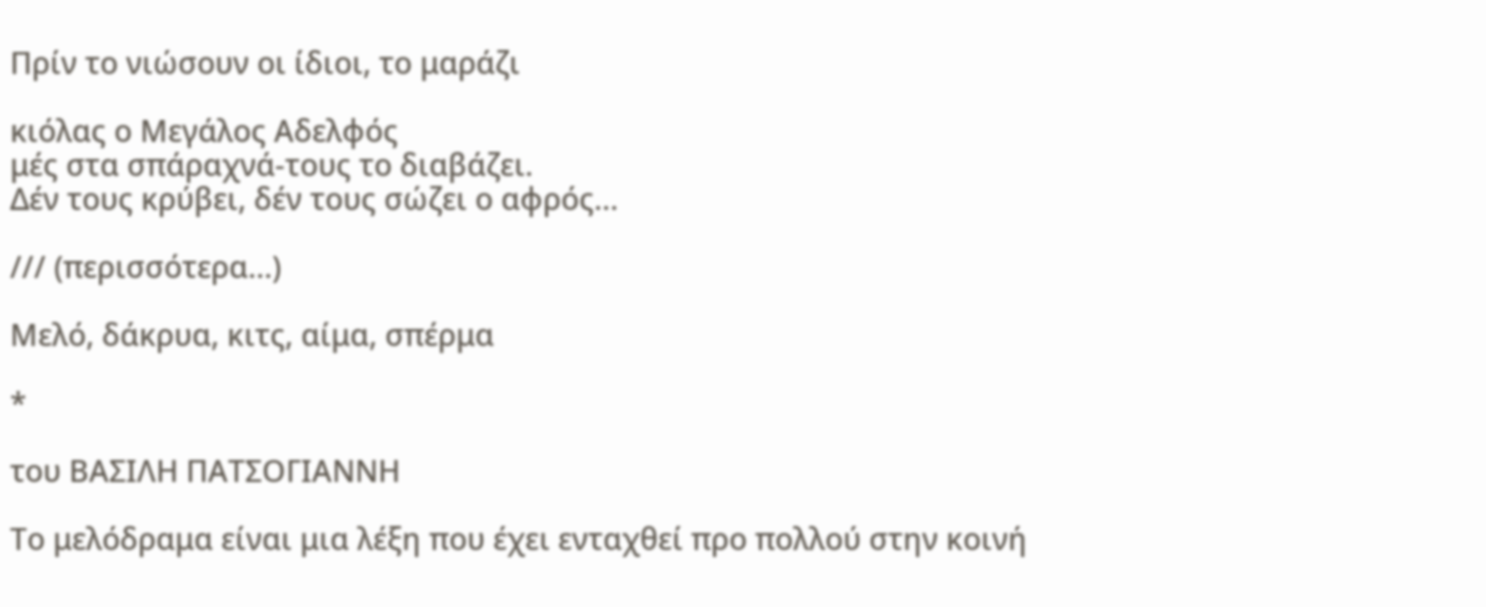Πρίν το νιώσουν οι ίδιοι, το μαράζι

κιόλας ο Μεγάλος Αδελφός
μές στα σπάραχνά-τους το διαβάζει.
Δέν τους κρύβει, δέν τους σώζει ο αφρός…

/// (περισσότερα…)

Μελό, δάκρυα, κιτς, αίμα, σπέρμα

*

του ΒΑΣΙΛΗ ΠΑΤΣΟΓΙΑΝΝΗ

Το μελόδραμα είναι μια λέξη που έχει ενταχθεί προ πολλού στην κοινή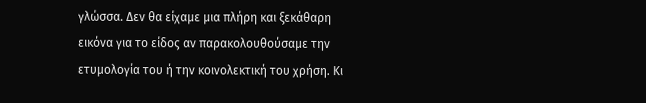γλώσσα. Δεν θα είχαμε μια πλήρη και ξεκάθαρη εικόνα για το είδος αν παρακολουθούσαμε την ετυμολογία του ή την κοινολεκτική του χρήση. Κι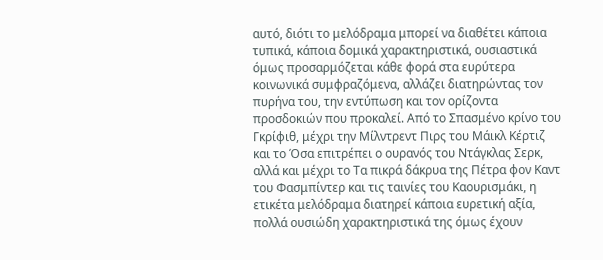αυτό, διότι το μελόδραμα μπορεί να διαθέτει κάποια τυπικά, κάποια δομικά χαρακτηριστικά, ουσιαστικά όμως προσαρμόζεται κάθε φορά στα ευρύτερα κοινωνικά συμφραζόμενα, αλλάζει διατηρώντας τον πυρήνα του, την εντύπωση και τον ορίζοντα προσδοκιών που προκαλεί. Από το Σπασμένο κρίνο του Γκρίφιθ, μέχρι την Μίλντρεντ Πιρς του Μάικλ Κέρτιζ και το Όσα επιτρέπει ο ουρανός του Ντάγκλας Σερκ, αλλά και μέχρι το Τα πικρά δάκρυα της Πέτρα φον Καντ του Φασμπίντερ και τις ταινίες του Καουρισμάκι, η ετικέτα μελόδραμα διατηρεί κάποια ευρετική αξία, πολλά ουσιώδη χαρακτηριστικά της όμως έχουν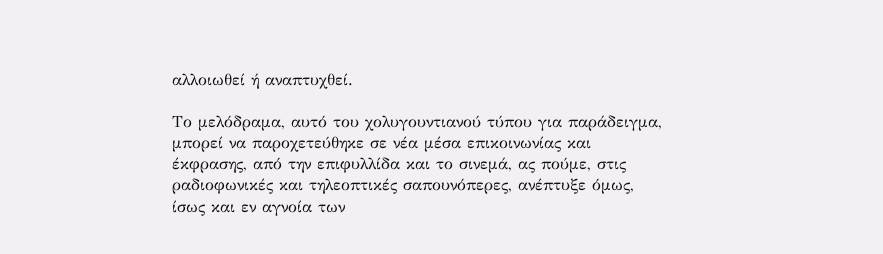αλλοιωθεί ή αναπτυχθεί.

Το μελόδραμα, αυτό του χολυγουντιανού τύπου για παράδειγμα, μπορεί να παροχετεύθηκε σε νέα μέσα επικοινωνίας και έκφρασης, από την επιφυλλίδα και το σινεμά, ας πούμε, στις ραδιοφωνικές και τηλεοπτικές σαπουνόπερες, ανέπτυξε όμως, ίσως και εν αγνοία των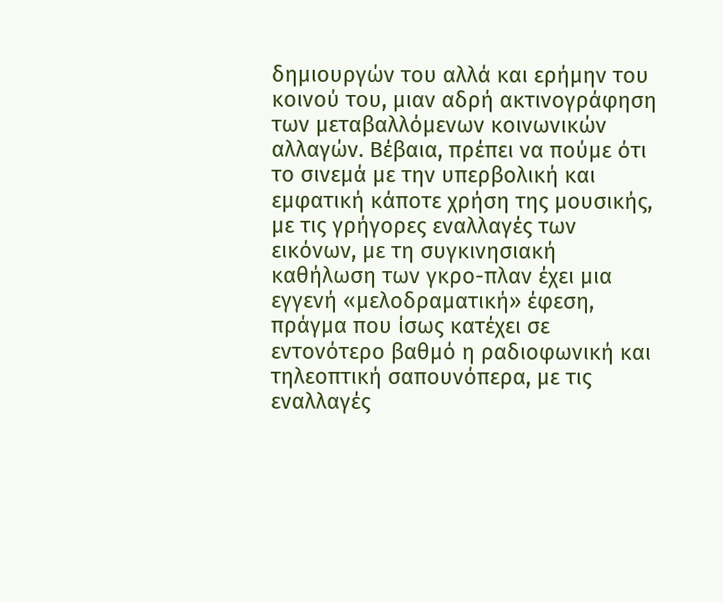δημιουργών του αλλά και ερήμην του κοινού του, μιαν αδρή ακτινογράφηση των μεταβαλλόμενων κοινωνικών αλλαγών. Βέβαια, πρέπει να πούμε ότι το σινεμά με την υπερβολική και εμφατική κάποτε χρήση της μουσικής, με τις γρήγορες εναλλαγές των εικόνων, με τη συγκινησιακή καθήλωση των γκρο-πλαν έχει μια εγγενή «μελοδραματική» έφεση, πράγμα που ίσως κατέχει σε εντονότερο βαθμό η ραδιοφωνική και τηλεοπτική σαπουνόπερα, με τις εναλλαγές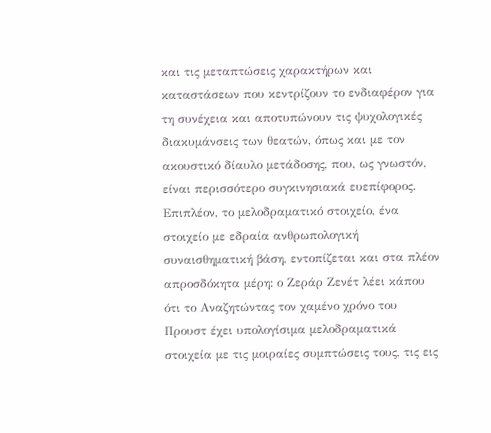και τις μεταπτώσεις χαρακτήρων και καταστάσεων που κεντρίζουν το ενδιαφέρον για τη συνέχεια και αποτυπώνουν τις ψυχολογικές διακυμάνσεις των θεατών, όπως και με τον ακουστικό δίαυλο μετάδοσης, που, ως γνωστόν, είναι περισσότερο συγκινησιακά ευεπίφορος. Επιπλέον, το μελοδραματικό στοιχείο, ένα στοιχείο με εδραία ανθρωπολογική συναισθηματική βάση, εντοπίζεται και στα πλέον απροσδόκητα μέρη: ο Ζεράρ Ζενέτ λέει κάπου ότι το Αναζητώντας τον χαμένο χρόνο του Προυστ έχει υπολογίσιμα μελοδραματικά στοιχεία με τις μοιραίες συμπτώσεις τους, τις εις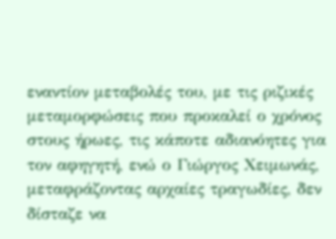εναντίον μεταβολές του, με τις ριζικές μεταμορφώσεις που προκαλεί ο χρόνος στους ήρωες, τις κάποτε αδιανόητες για τον αφηγητή, ενώ ο Γιώργος Χειμωνάς, μεταφράζοντας αρχαίες τραγωδίες, δεν δίσταζε να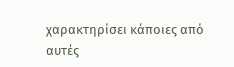χαρακτηρίσει κάποιες από αυτές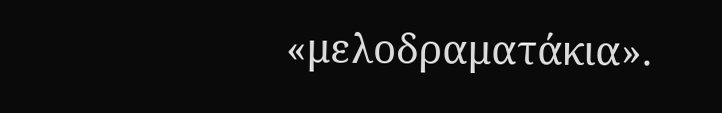«μελοδραματάκια».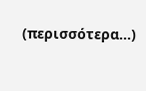(περισσότερα…)